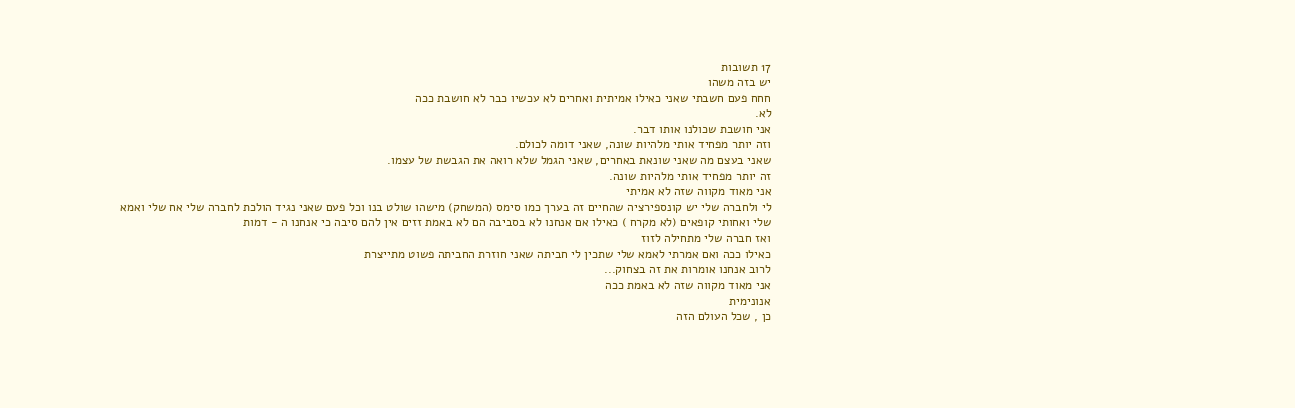17 תשובות
יש בזה משהו
חחח פעם חשבתי שאני כאילו אמיתית ואחרים לא עכשיו כבר לא חושבת ככה
לא.
אני חושבת שכולנו אותו דבר.
וזה יותר מפחיד אותי מלהיות שונה, שאני דומה לכולם.
שאני בעצם מה שאני שונאת באחרים, שאני הגמל שלא רואה את הגבשת של עצמו.
זה יותר מפחיד אותי מלהיות שונה.
אני מאוד מקווה שזה לא אמיתי
לי ולחברה שלי יש קונספירציה שהחיים זה בערך כמו סימס (המשחק) מישהו שולט בנו וכל פעם שאני נגיד הולכת לחברה שלי אח שלי ואמא שלי ואחותי קופאים (לא מקרח ) כאילו אם אנחנו לא בסביבה הם לא באמת זזים אין להם סיבה כי אנחנו ה - דמות
ואז חברה שלי מתחילה לזוז
כאילו ככה ואם אמרתי לאמא שלי שתכין לי חביתה שאני חוזרת החביתה פשוט מתייצרת
לרוב אנחנו אומרות את זה בצחוק...
אני מאוד מקווה שזה לא באמת ככה
אנונימית
כן , שכל העולם הזה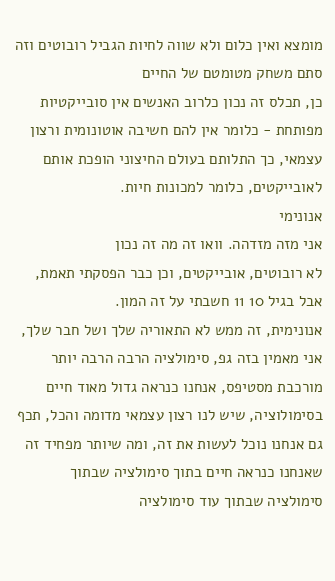מומצא ואין כלום ולא שווה לחיות הגביל רובוטים וזה סתם משחק מטומטם של החיים
כן, תכלס זה נכון כלרוב האנשים אין סובייקטיות מפותחת - כלומר אין להם חשיבה אוטונומית ורצון עצמאי, כך התלותם בעולם החיצוני הופכת אותם לאובייקטים, כלומר למכונות חיות.
אנונימי
אני מזה מזדהה. וואו זה מה זה נכון
לא רובוטים, אובייקטים, וכן כבר הפסקתי תאמת, אבל בגיל 10 11 חשבתי על זה המון.
אנונימית, זה ממש לא התאוריה שלך ושל חבר שלך, אני מאמין בזה גפ, סימולציה הרבה הרבה יותר מורכבת מסטיפס, אנחנו כנראה גדול מאוד חיים בסימולוציה, שיש לנו רצון עצמאי מדומה והכל, תכף גם אנחנו נוכל לעשות את זה, ומה שיותר מפחיד זה שאנחנו כנראה חיים בתוך סימולציה שבתוך סימולציה שבתוך עוד סימולציה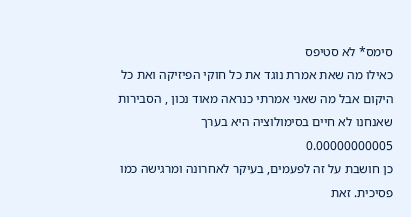סימס* לא סטיפס
כאילו מה שאת אמרת נוגד את כל חוקי הפיזיקה ואת כל היקום אבל מה שאני אמרתי כנראה מאוד נכון , הסבירות שאנחנו לא חיים בסימולוציה היא בערך 0.00000000005
כן חושבת על זה לפעמים, בעיקר לאחרונה ומרגישה כמו פסיכית. זאת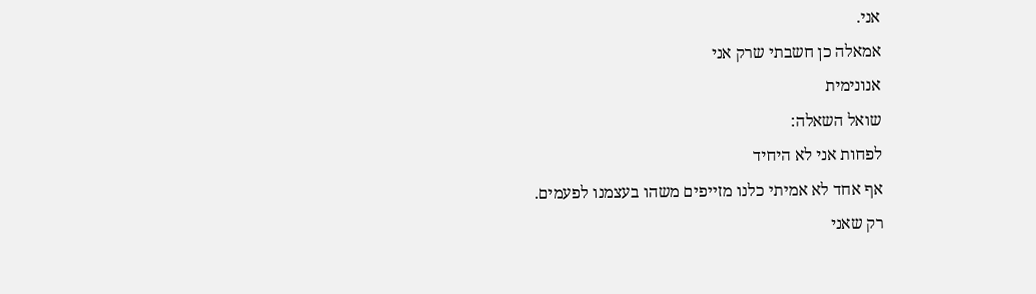אני.
אמאלה כן חשבתי שרק אני
אנונימית
שואל השאלה:
לפחות אני לא היחיד
אף אחד לא אמיתי כלנו מזייפים משהו בעצמנו לפעמים.
רק שאני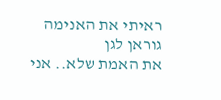ראיתי את האנימה גוראן לגן
את האמת שלא.. אני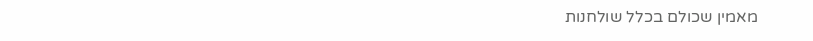מאמין שכולם בכלל שולחנות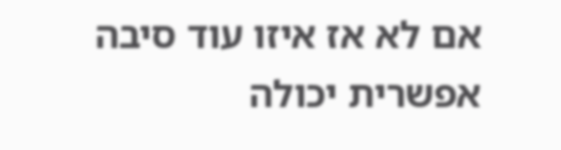אם לא אז איזו עוד סיבה אפשרית יכולה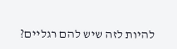להיות לזה שיש להם רגליים?